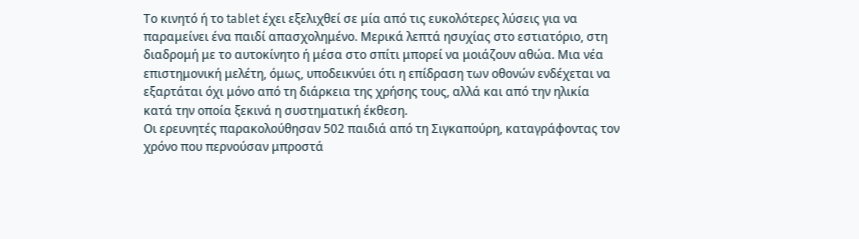Το κινητό ή το tablet έχει εξελιχθεί σε μία από τις ευκολότερες λύσεις για να παραμείνει ένα παιδί απασχολημένο. Μερικά λεπτά ησυχίας στο εστιατόριο, στη διαδρομή με το αυτοκίνητο ή μέσα στο σπίτι μπορεί να μοιάζουν αθώα. Μια νέα επιστημονική μελέτη, όμως, υποδεικνύει ότι η επίδραση των οθονών ενδέχεται να εξαρτάται όχι μόνο από τη διάρκεια της χρήσης τους, αλλά και από την ηλικία κατά την οποία ξεκινά η συστηματική έκθεση.
Οι ερευνητές παρακολούθησαν 502 παιδιά από τη Σιγκαπούρη, καταγράφοντας τον χρόνο που περνούσαν μπροστά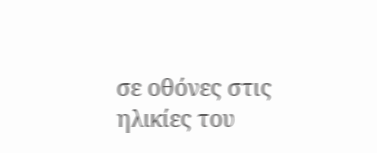σε οθόνες στις ηλικίες του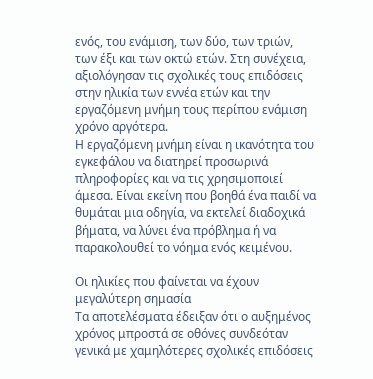ενός, του ενάμιση, των δύο, των τριών, των έξι και των οκτώ ετών. Στη συνέχεια, αξιολόγησαν τις σχολικές τους επιδόσεις στην ηλικία των εννέα ετών και την εργαζόμενη μνήμη τους περίπου ενάμιση χρόνο αργότερα.
Η εργαζόμενη μνήμη είναι η ικανότητα του εγκεφάλου να διατηρεί προσωρινά πληροφορίες και να τις χρησιμοποιεί άμεσα. Είναι εκείνη που βοηθά ένα παιδί να θυμάται μια οδηγία, να εκτελεί διαδοχικά βήματα, να λύνει ένα πρόβλημα ή να παρακολουθεί το νόημα ενός κειμένου.

Οι ηλικίες που φαίνεται να έχουν μεγαλύτερη σημασία
Τα αποτελέσματα έδειξαν ότι ο αυξημένος χρόνος μπροστά σε οθόνες συνδεόταν γενικά με χαμηλότερες σχολικές επιδόσεις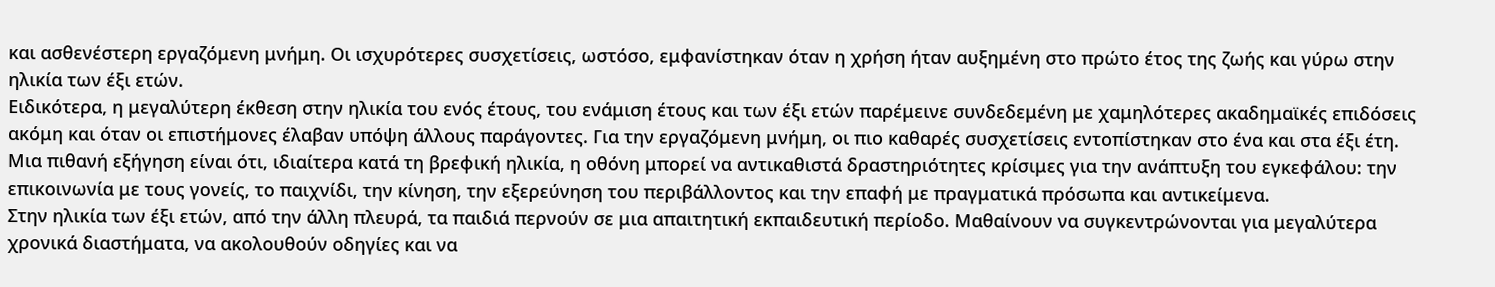και ασθενέστερη εργαζόμενη μνήμη. Οι ισχυρότερες συσχετίσεις, ωστόσο, εμφανίστηκαν όταν η χρήση ήταν αυξημένη στο πρώτο έτος της ζωής και γύρω στην ηλικία των έξι ετών.
Ειδικότερα, η μεγαλύτερη έκθεση στην ηλικία του ενός έτους, του ενάμιση έτους και των έξι ετών παρέμεινε συνδεδεμένη με χαμηλότερες ακαδημαϊκές επιδόσεις ακόμη και όταν οι επιστήμονες έλαβαν υπόψη άλλους παράγοντες. Για την εργαζόμενη μνήμη, οι πιο καθαρές συσχετίσεις εντοπίστηκαν στο ένα και στα έξι έτη.
Μια πιθανή εξήγηση είναι ότι, ιδιαίτερα κατά τη βρεφική ηλικία, η οθόνη μπορεί να αντικαθιστά δραστηριότητες κρίσιμες για την ανάπτυξη του εγκεφάλου: την επικοινωνία με τους γονείς, το παιχνίδι, την κίνηση, την εξερεύνηση του περιβάλλοντος και την επαφή με πραγματικά πρόσωπα και αντικείμενα.
Στην ηλικία των έξι ετών, από την άλλη πλευρά, τα παιδιά περνούν σε μια απαιτητική εκπαιδευτική περίοδο. Μαθαίνουν να συγκεντρώνονται για μεγαλύτερα χρονικά διαστήματα, να ακολουθούν οδηγίες και να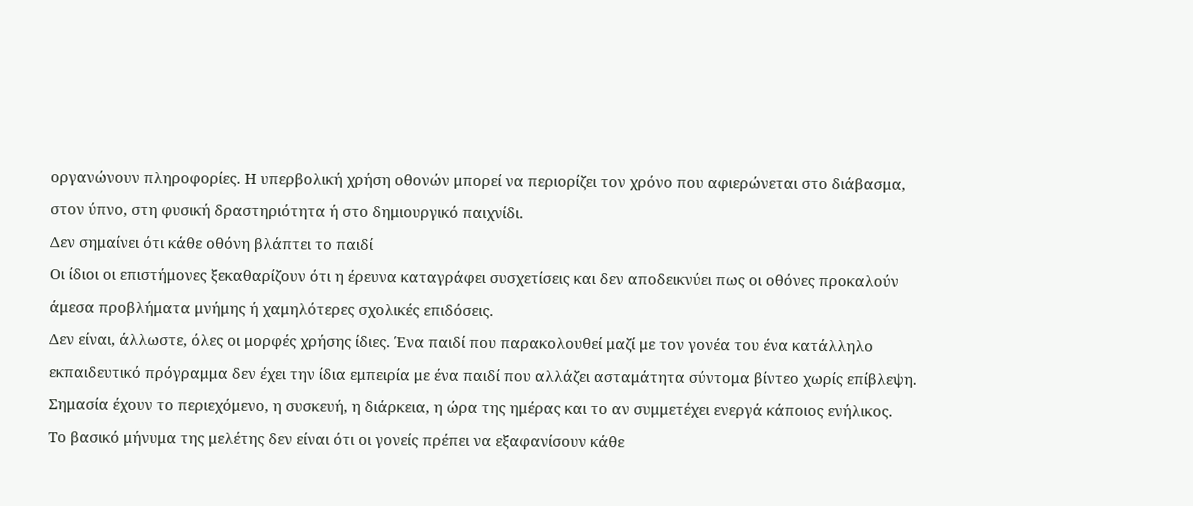οργανώνουν πληροφορίες. Η υπερβολική χρήση οθονών μπορεί να περιορίζει τον χρόνο που αφιερώνεται στο διάβασμα, στον ύπνο, στη φυσική δραστηριότητα ή στο δημιουργικό παιχνίδι.
Δεν σημαίνει ότι κάθε οθόνη βλάπτει το παιδί
Οι ίδιοι οι επιστήμονες ξεκαθαρίζουν ότι η έρευνα καταγράφει συσχετίσεις και δεν αποδεικνύει πως οι οθόνες προκαλούν άμεσα προβλήματα μνήμης ή χαμηλότερες σχολικές επιδόσεις.
Δεν είναι, άλλωστε, όλες οι μορφές χρήσης ίδιες. Ένα παιδί που παρακολουθεί μαζί με τον γονέα του ένα κατάλληλο εκπαιδευτικό πρόγραμμα δεν έχει την ίδια εμπειρία με ένα παιδί που αλλάζει ασταμάτητα σύντομα βίντεο χωρίς επίβλεψη. Σημασία έχουν το περιεχόμενο, η συσκευή, η διάρκεια, η ώρα της ημέρας και το αν συμμετέχει ενεργά κάποιος ενήλικος.
Το βασικό μήνυμα της μελέτης δεν είναι ότι οι γονείς πρέπει να εξαφανίσουν κάθε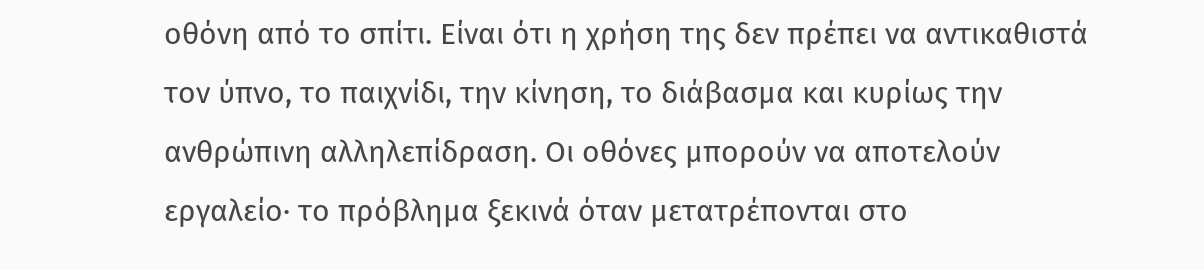οθόνη από το σπίτι. Είναι ότι η χρήση της δεν πρέπει να αντικαθιστά τον ύπνο, το παιχνίδι, την κίνηση, το διάβασμα και κυρίως την ανθρώπινη αλληλεπίδραση. Οι οθόνες μπορούν να αποτελούν εργαλείο· το πρόβλημα ξεκινά όταν μετατρέπονται στο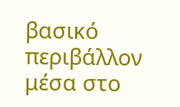βασικό περιβάλλον μέσα στο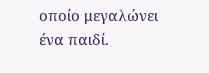οποίο μεγαλώνει ένα παιδί.